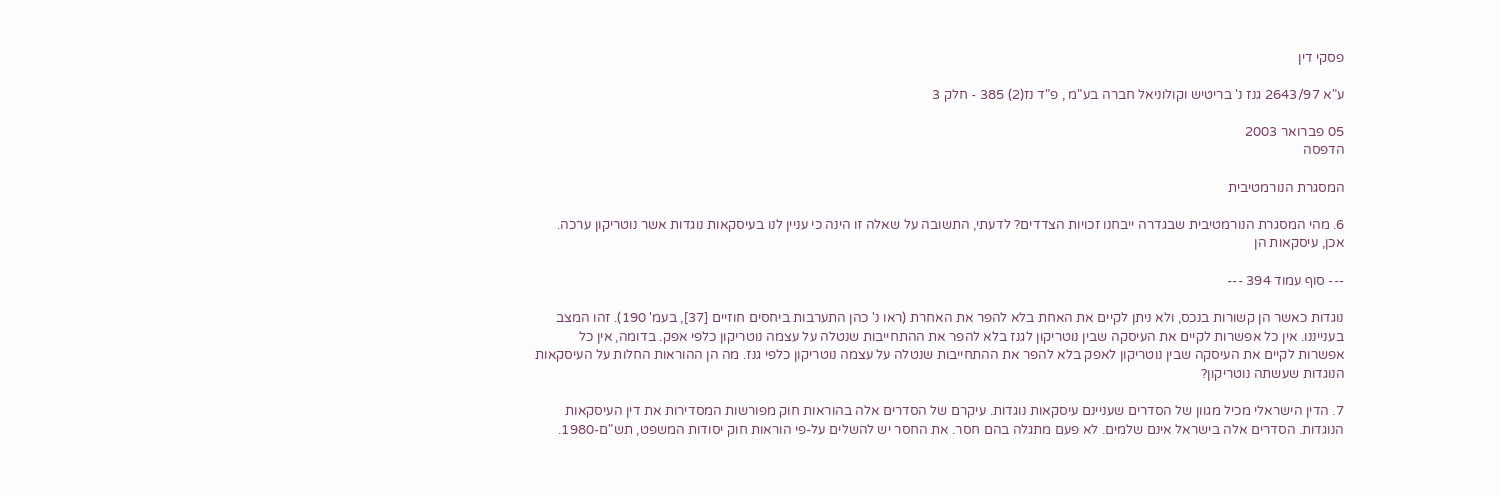פסקי דין

ע"א 2643/97 גנז נ' בריטיש וקולוניאל חברה בע"מ , פ"ד נז(2) 385 - חלק 3

05 פברואר 2003
הדפסה

המסגרת הנורמטיבית

6. מהי המסגרת הנורמטיבית שבגדרה ייבחנו זכויות הצדדים? לדעתי, התשובה על שאלה זו הינה כי עניין לנו בעיסקאות נוגדות אשר נוטריקון ערכה. אכן, עיסקאות הן

--- סוף עמוד 394 ---

נוגדות כאשר הן קשורות בנכס, ולא ניתן לקיים את האחת בלא להפר את האחרת (ראו נ' כהן התערבות ביחסים חוזיים [37], בעמ' 190). זהו המצב בענייננו. אין כל אפשרות לקיים את העיסקה שבין נוטריקון לגנז בלא להפר את ההתחייבות שנטלה על עצמה נוטריקון כלפי אפק. בדומה, אין כל אפשרות לקיים את העיסקה שבין נוטריקון לאפק בלא להפר את ההתחייבות שנטלה על עצמה נוטריקון כלפי גנז. מה הן ההוראות החלות על העיסקאות הנוגדות שעשתה נוטריקון?

7. הדין הישראלי מכיל מגוון של הסדרים שעניינם עיסקאות נוגדות. עיקרם של הסדרים אלה בהוראות חוק מפורשות המסדירות את דין העיסקאות הנוגדות. הסדרים אלה בישראל אינם שלמים. לא פעם מתגלה בהם חסר. את החסר יש להשלים על-פי הוראות חוק יסודות המשפט, תש"ם-1980.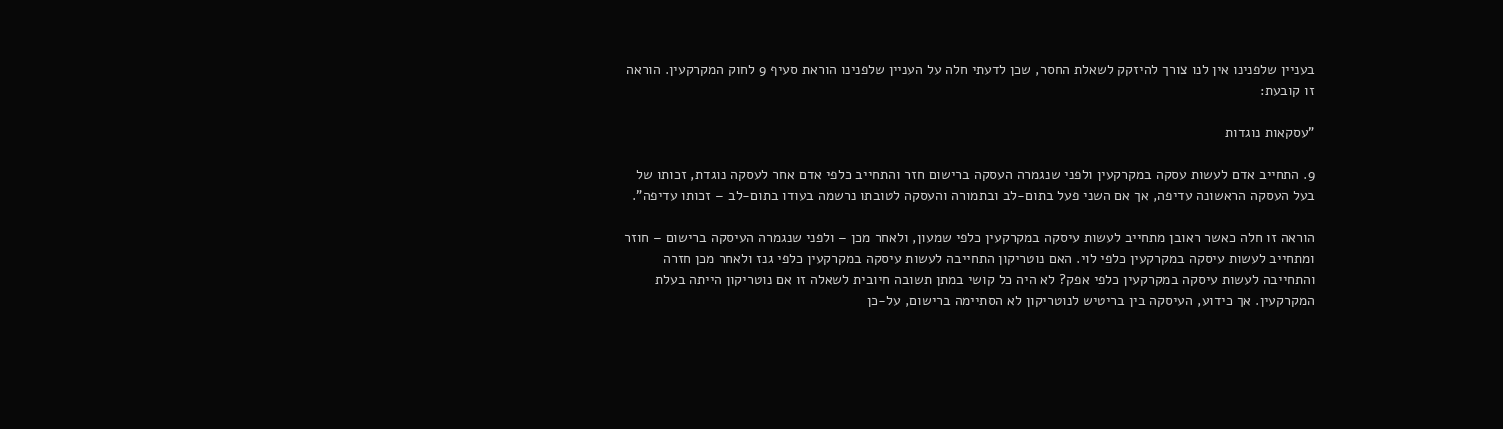בעניין שלפנינו אין לנו צורך להיזקק לשאלת החסר, שכן לדעתי חלה על העניין שלפנינו הוראת סעיף 9 לחוק המקרקעין. הוראה זו קובעת:

"עסקאות נוגדות

9. התחייב אדם לעשות עסקה במקרקעין ולפני שנגמרה העסקה ברישום חזר והתחייב כלפי אדם אחר לעסקה נוגדת, זכותו של בעל העסקה הראשונה עדיפה, אך אם השני פעל בתום-לב ובתמורה והעסקה לטובתו נרשמה בעודו בתום-לב – זכותו עדיפה".

הוראה זו חלה כאשר ראובן מתחייב לעשות עיסקה במקרקעין כלפי שמעון, ולאחר מכן – ולפני שנגמרה העיסקה ברישום – חוזר ומתחייב לעשות עיסקה במקרקעין כלפי לוי. האם נוטריקון התחייבה לעשות עיסקה במקרקעין כלפי גנז ולאחר מכן חזרה והתחייבה לעשות עיסקה במקרקעין כלפי אפק? לא היה כל קושי במתן תשובה חיובית לשאלה זו אם נוטריקון הייתה בעלת המקרקעין. אך כידוע, העיסקה בין בריטיש לנוטריקון לא הסתיימה ברישום, על-כן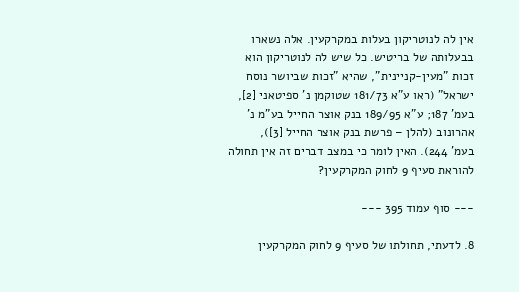אין לה לנוטריקון בעלות במקרקעין. אלה נשארו בבעלותה של בריטיש. כל שיש לה לנוטריקון הוא זכות "מעין-קניינית", שהיא "זכות שביושר נוסח ישראל" (ראו ע"א 181/73 שטוקמן נ' ספיטאני [2], בעמ' 187; ע"א 189/95 בנק אוצר החייל בע"מ נ' אהרונוב (להלן – פרשת בנק אוצר החייל [3]),
בעמ' 244). האין לומר כי במצב דברים זה אין תחולה להוראת סעיף 9 לחוק המקרקעין?

--- סוף עמוד 395 ---

8. לדעתי, תחולתו של סעיף 9 לחוק המקרקעין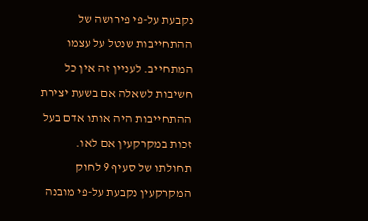נקבעת על-פי פירושה של ההתחייבות שנטל על עצמו המתחייב. לעניין זה אין כל חשיבות לשאלה אם בשעת יצירת ההתחייבות היה אותו אדם בעל זכות במקרקעין אם לאו. תחולתו של סעיף 9 לחוק המקרקעין נקבעת על-פי מובנה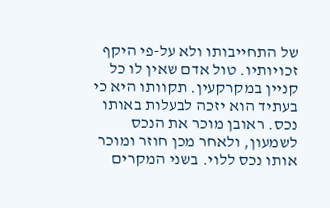של התחייבותו ולא על-פי היקף זכויותיו. טול אדם שאין לו כל קניין במקרקעין. תקוותו היא כי בעתיד הוא יזכה לבעלות באותו נכס. ראובן מוכר את הנכס לשמעון, ולאחר מכן חוזר ומוכר אותו נכס ללוי. בשני המקרים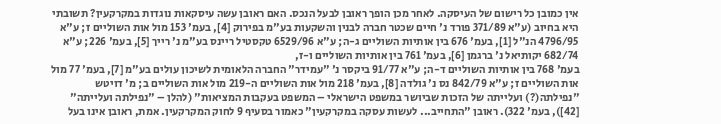אין כמובן כל רישום של העיסקה. לאחר מכן הופך ראובן לבעל הנכס. האם ראובן עשה עיסקאות נוגדות במקרקעין? תשובתי היא בחיוב (ע"א 371/89 פורד נ' חיים שכטר חברה לבנין והשקעות בע"מ בפירוק [4], בעמ' 153 מול אות השוליים ז; ע"א 4796/95 הנ"ל [1], בעמ' 676 בין אותיות השוליים ג-ה; ע"א 6529/96 טקסטיל ריינס בע"מ נ' רייך [5], בעמ' 226; ע"א 682/74 יקותיאל נ' ברגמן [6], בעמ' 761 בין אותיות השוליים ו-ז,
בעמ' 768 בין אותיות השוליים ד-ה; ע"א 91/77 ביקסר נ' "עמידר" החברה הלאומית לשיכון עולים בע"מ [7], בעמ' 77 מול אות השוליים ז; ע"א 842/79 נס נ' גולדה [8], בעמ' 218 מול אות השוליים ה-219 מול אות השוליים ב; מ' דויטש "נפילתה(?) ועלייתה של הזכות שביושר במשפט הישראלי – המשפט בעקבות המציאות" (להלן – "נפילתה ועלייתה" [42]), בעמ' 322). ראובן "התחייב... לעשות עסקה במקרקעין" כאמור בסעיף 9 לחוק המקרקעין. אמת, ראובן אינו בעל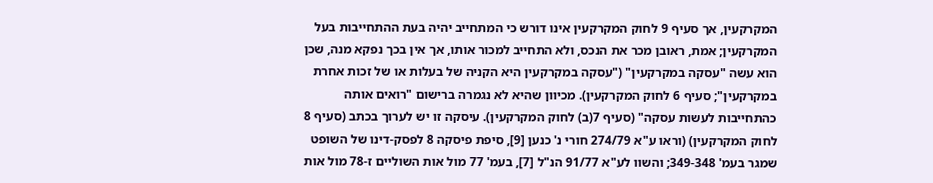המקרקעין, אך סעיף 9 לחוק המקרקעין אינו דורש כי המתחייב יהיה בעת ההתחייבות בעל המקרקעין; אמת, ראובן מכר את הנכס, ולא התחייב למכור אותו, אך אין בכך נפקא מנה, שכן הוא עשה "עסקה במקרקעין" ("עסקה במקרקעין היא הקניה של בעלות או של זכות אחרת במקרקעין"; סעיף 6 לחוק המקרקעין). מכיוון שהיא לא נגמרה ברישום "רואים אותה כהתחייבות לעשות עסקה" (סעיף 7(ב) לחוק המקרקעין). עיסקה זו יש לערוך בכתב (סעיף 8 לחוק המקרקעין) (וראו ע"א 274/79 חורי נ' כנען [9], סיפת פיסקה 8 לפסק-דינו של השופט שמגר בעמ' 349-348; והשוו לע"א 91/77 הנ"ל [7], בעמ' 77 מול אות השוליים ז-78 מול אות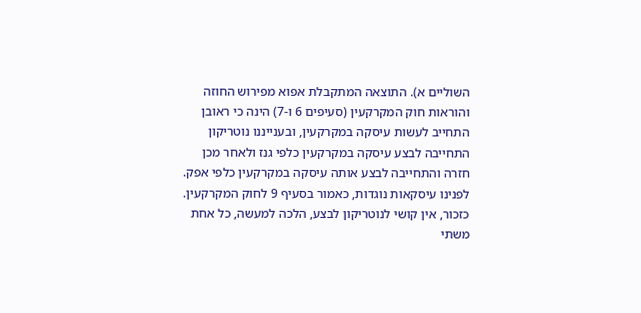השוליים א). התוצאה המתקבלת אפוא מפירוש החוזה והוראות חוק המקרקעין (סעיפים 6 ו-7) הינה כי ראובן התחייב לעשות עיסקה במקרקעין, ובענייננו נוטריקון התחייבה לבצע עיסקה במקרקעין כלפי גנז ולאחר מכן חזרה והתחייבה לבצע אותה עיסקה במקרקעין כלפי אפק. לפנינו עיסקאות נוגדות, כאמור בסעיף 9 לחוק המקרקעין. כזכור, אין קושי לנוטריקון לבצע, הלכה למעשה, כל אחת משתי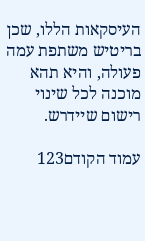העיסקאות הללו, שכן בריטיש משתפת עמה פעולה, והיא תהא מוכנה לכל שינוי רישום שיידרש.

עמוד הקודם123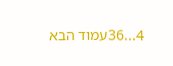4...36עמוד הבא